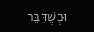וּכְשֶׁדִּבֵּר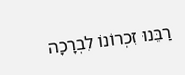רַבֵּנוּ זִכְרוֹנוֹ לִבְרָכָה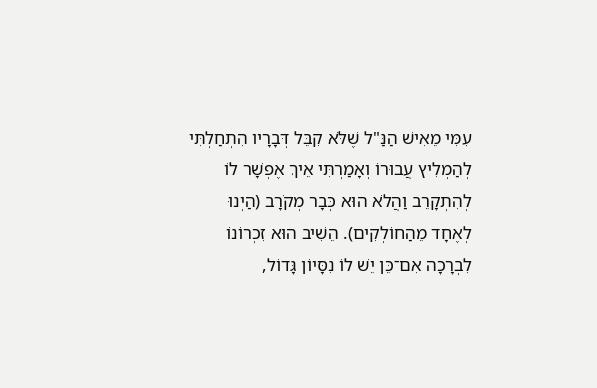עִמִּי מֵאִישׁ הַנַּ"ל שֶׁלֹּא קִבֵּל דְּבָרָיו הִתְחַלְתִּי לְהַמְלִיץ עֲבוּרוֹ וְאָמַרְתִּי אֵיךְ אֶפְשָׁר לוֹ לְהִתְקָרֵב וַהֲלֹא הוּא כְּבָר מְקֹרָב (הַיְנוּ לְאֶחָד מֵהַחוֹלְקִים). הֵשִׁיב הוּא זִכְרוֹנוֹ לִבְרָכָה אִם־כֵּן יֵשׁ לוֹ נִסָּיוֹן גָּדוֹל,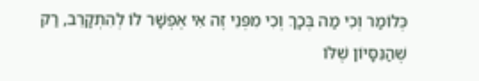כְּלוֹמַר וְכִי מַה בְּכָךְ וְכִי מִפְּנֵי זֶה אִי אֶפְשָׁר לוֹ לְהִתְקָרֵב, רַק שֶׁהַנִּסָּיוֹן שֶׁלּוֹ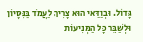גָּדוֹל. וּבְוַדַּאי הוּא צָרִיךְ לַעֲמֹד בַּנִּסָּיוֹן וּלְשַׁבֵּר כָּל הַמְּנִיעוֹת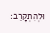וּלְהִתְקָרֵב: